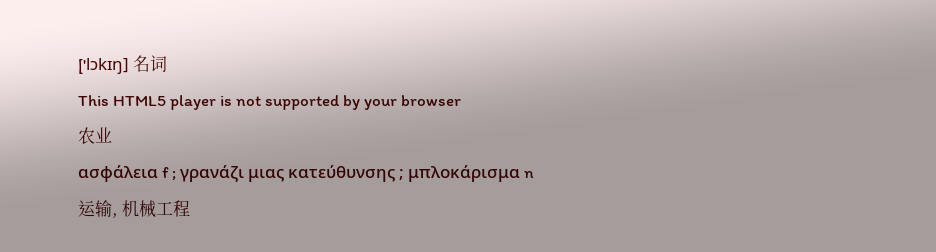['lɔkɪŋ] 名词
This HTML5 player is not supported by your browser
农业
ασφάλεια f ; γρανάζι μιας κατεύθυνσης ; μπλοκάρισμα n
运输, 机械工程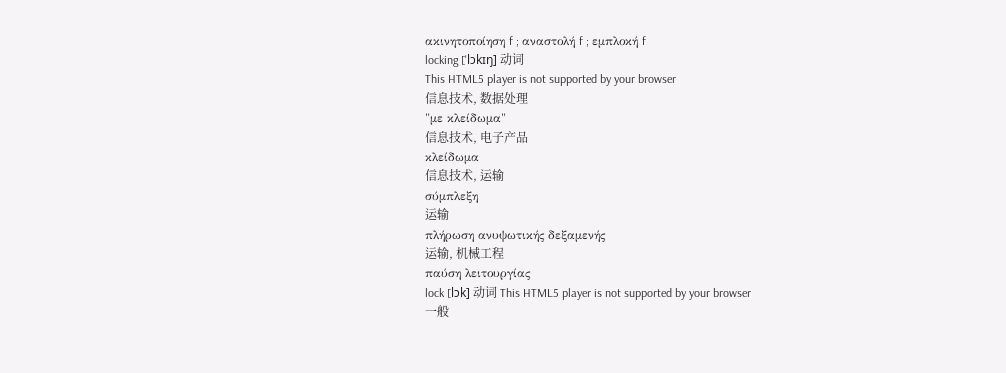ακινητοποίηση f ; αναστολή f ; εμπλοκή f
locking ['lɔkɪŋ] 动词
This HTML5 player is not supported by your browser
信息技术, 数据处理
"με κλείδωμα"
信息技术, 电子产品
κλείδωμα
信息技术, 运输
σύμπλεξη
运输
πλήρωση ανυψωτικής δεξαμενής
运输, 机械工程
παύση λειτουργίας
lock [lɔk] 动词 This HTML5 player is not supported by your browser
一般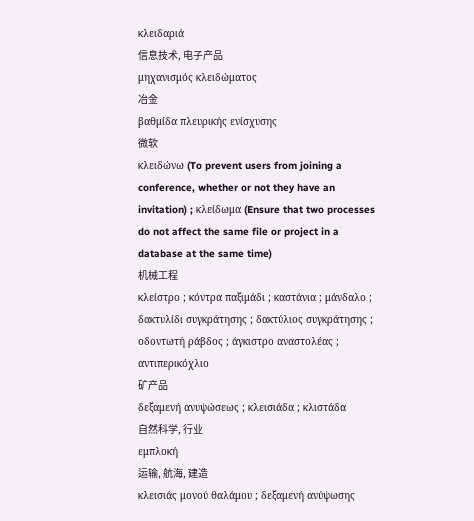κλειδαριά
信息技术, 电子产品
μηχανισμός κλειδώματος
冶金
βαθμίδα πλευρικής ενίσχυσης
微软
κλειδώνω (To prevent users from joining a conference, whether or not they have an invitation) ; κλείδωμα (Ensure that two processes do not affect the same file or project in a database at the same time)
机械工程
κλείστρο ; κόντρα παξιμάδι ; καστάνια ; μάνδαλο ; δακτυλίδι συγκράτησης ; δακτύλιος συγκράτησης ; οδοντωτή ράβδος ; άγκιστρο αναστολέας ; αντιπερικόχλιο
矿产品
δεξαμενή ανυψώσεως ; κλεισιάδα ; κλιστάδα
自然科学, 行业
εμπλοκή
运输, 航海, 建造
κλεισιάς μονού θαλάμου ; δεξαμενή ανύψωσης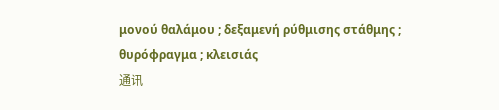μονού θαλάμου ; δεξαμενή ρύθμισης στάθμης ; θυρόφραγμα ; κλεισιάς
通讯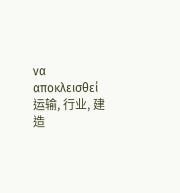να αποκλεισθεί
运输, 行业, 建造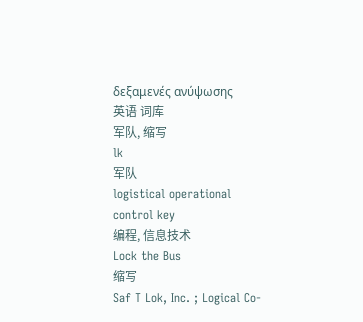δεξαμενές ανύψωσης
英语 词库
军队, 缩写
lk
军队
logistical operational control key
编程, 信息技术
Lock the Bus
缩写
Saf T Lok, Inc. ; Logical Co-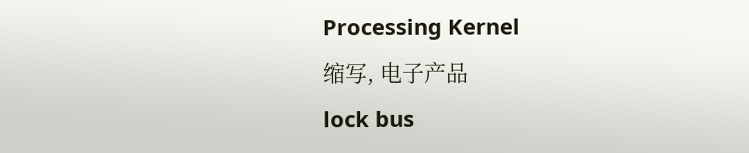Processing Kernel
缩写, 电子产品
lock bus